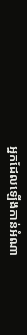អ្នកដែលឡើងកាន់អំណា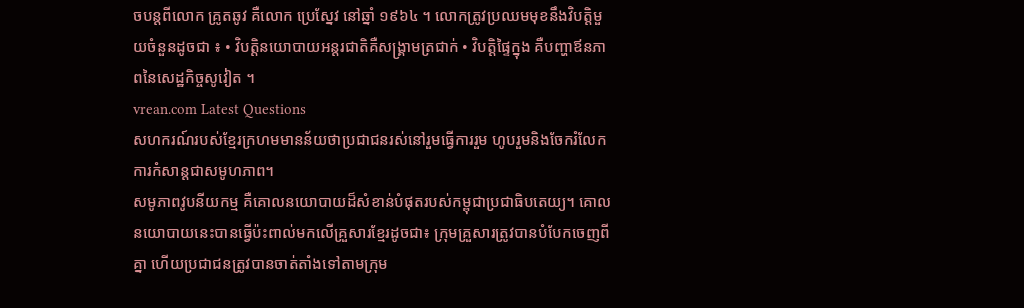ចបន្ដពីលោក គ្រូតឆូវ គឺលោក ប្រេស្នែវ នៅឆ្នាំ ១៩៦៤ ។ លោកត្រូវប្រឈមមុខនឹងវិបត្តិមួយចំនួនដូចជា ៖ • វិបត្តិនយោបាយអន្តរជាតិគឺសង្រ្គាមត្រជាក់ • វិបត្តិផ្ទៃក្នុង គឺបញ្ហាឪនភាពនៃសេដ្ឋកិច្ចសូវៀត ។
vrean.com Latest Questions
សហករណ៍របស់ខ្មែរក្រហមមានន័យថាប្រជាជនរស់នៅរួមធ្វើការរួម ហូបរួមនិងចែករំលែកការកំសាន្ដជាសមូហភាព។
សមូភាពវូបនីយកម្ម គឺគោលនយោបាយដ៏សំខាន់បំផុតរបស់កម្ពុជាប្រជាធិបតេយ្យ។ គោលនយោបាយនេះបានធ្វើប៉ះពាល់មកលើគ្រួសារខ្មែរដូចជា៖ ក្រុមគ្រួសារត្រូវបានបំបែកចេញពីគ្នា ហើយប្រជាជនត្រូវបានចាត់តាំងទៅតាមក្រុម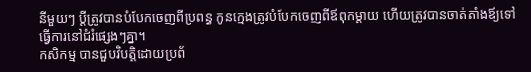នីមួយៗ ប្ដីត្រូវបានបំបែកចេញពីប្រពន្ធ កូនក្មេងត្រូវបំបែកចេញពីឪពុកម្ដាយ ហើយត្រូវបានចាត់តាំងឪ្យទៅធ្វើការនៅជំរំផ្សេងៗគ្នា។
កសិកម្ម បានជួបវិបត្តិដោយប្រព័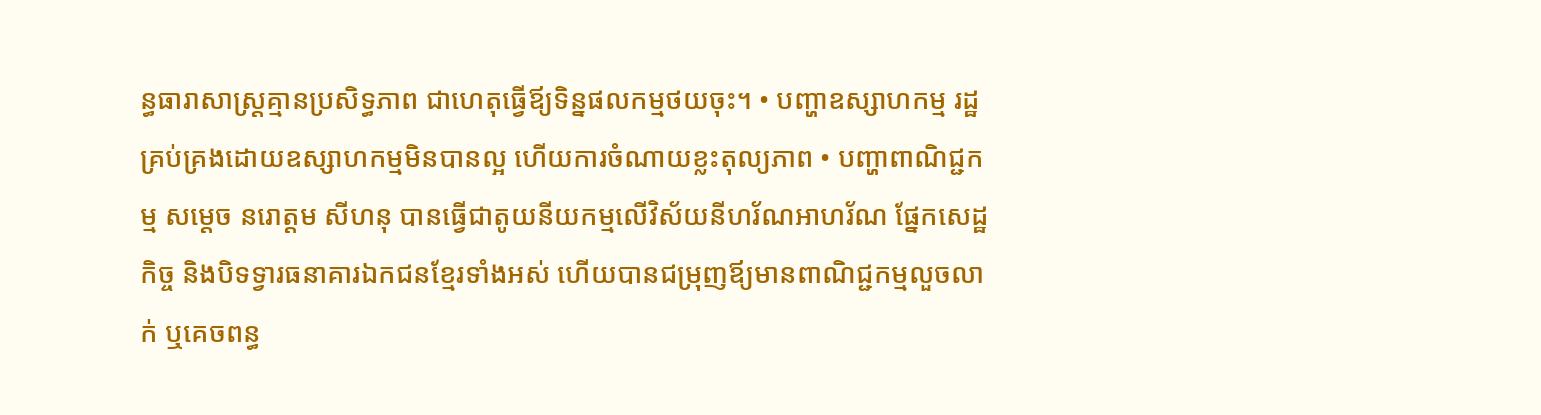ន្ធធារាសាស្រ្ដគ្មានប្រសិទ្ធភាព ជាហេតុធ្វើឪ្យទិន្នផលកម្មថយចុះ។ • បញ្ហាឧស្សាហកម្ម រដ្ឋគ្រប់គ្រងដោយឧស្សាហកម្មមិនបានល្អ ហើយការចំណាយខ្លះតុល្យភាព • បញ្ហាពាណិជ្ជកម្ម សម្ដេច នរោត្តម សីហនុ បានធ្វើជាតូយនីយកម្មលើវិស័យនីហរ័ណអាហរ័ណ ផ្នែកសេដ្ឋកិច្ច និងបិទទ្វារធនាគារឯកជនខ្មែរទាំងអស់ ហើយបានជម្រុញឪ្យមានពាណិជ្ជកម្មលួចលាក់ ឬគេចពន្ធ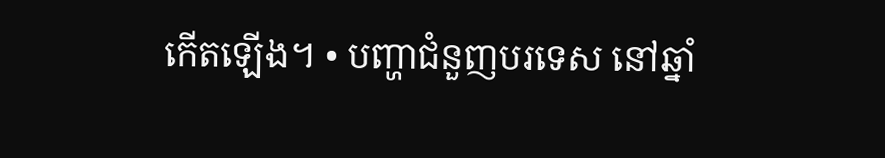កើតឡើង។ • បញ្ហាជំនួញបរទេស នៅឆ្នាំ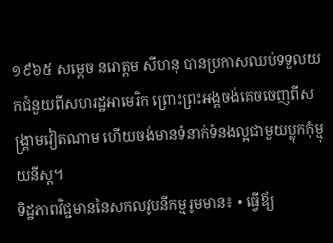១៩៦៥ សម្ដេច នរោត្តម សីហនុ បានប្រកាសឈប់ទទួលយកជំនួយពីសហរដ្ឋអាមេរិក ព្រោះព្រះអង្គចង់គេចចេញពីសង្រ្គាមវៀតណាម ហើយចង់មានទំនាក់ទំនងល្អជាមួយប្លុកកុំម្មុយនីស្ដ។
ទិដ្ឋភាពវិជ្ជមាននៃសកលវូបនីកម្មរូមមាន៖ • ធ្វើឪ្យ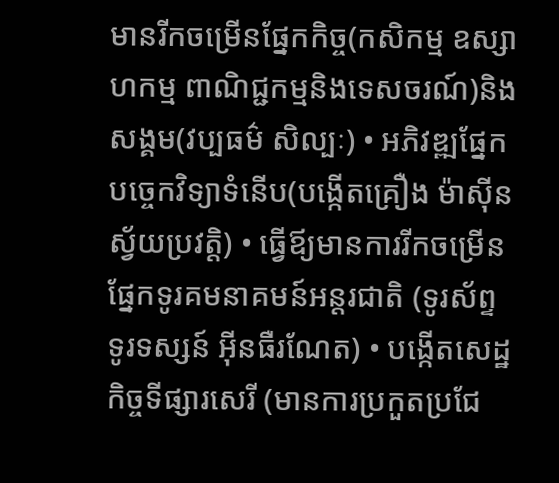មានរីកចម្រើនផ្នែកកិច្ច(កសិកម្ម ឧស្សាហកម្ម ពាណិជ្ជកម្មនិងទេសចរណ៍)និងសង្គម(វប្បធម៌ សិល្បៈ) • អភិវឌ្ឍផ្នែកបច្ចេកវិទ្យាទំនើប(បង្កើតគ្រឿង ម៉ាស៊ីនស្វ័យប្រវត្តិ) • ធ្វើឪ្យមានការរីកចម្រើនផ្នែកទូរគមនាគមន៍អន្តរជាតិ (ទូរស័ព្ទ ទូរទស្សន៍ អ៊ីនធឺរណែត) • បង្កើតសេដ្ឋកិច្ចទីផ្សារសេរី (មានការប្រកួតប្រជែ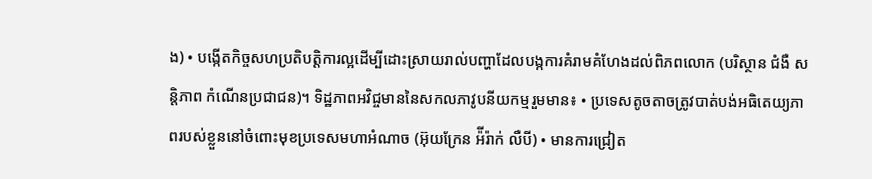ង) • បង្កើតកិច្ចសហប្រតិបត្តិការល្អដើម្បីដោះស្រាយរាល់បញ្ហាដែលបង្កការគំរាមគំហែងដល់ពិភពលោក (បរិស្ថាន ជំងឺ សន្ដិភាព កំណើនប្រជាជន)។ ទិដ្ឋភាពអវិជ្ចមាននៃសកលភាវូបនីយកម្មរួមមាន៖ • ប្រទេសតូចតាចត្រូវបាត់បង់អធិតេយ្យភាពរបស់ខ្លួននៅចំពោះមុខប្រទេសមហាអំណាច (អ៊ុយក្រែន អ៉ីរ៉ាក់ លឺបី) • មានការជ្រៀត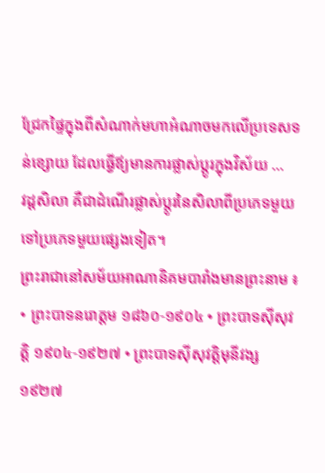ជ្រែកផ្ទៃក្នុងពីសំណាក់មហាអំណាចមកលើប្រទេសទន់ខ្សោយ ដែលធ្វើឪ្យមានការផ្លាស់ប្ដូរក្នុងវិស័យ ...
វដ្តសិលា គឺជាដំណើរផ្លាស់ប្តូរនៃសិលាពីប្រភេទមួយទៅប្រភេទមួយផ្សេងទៀត។
ព្រះរាជានៅសម័យអាណានិគមបារាំងមានព្រះនាម ៖ • ព្រះបាទនរោត្តម ១៨៦០-១៩០៤ • ព្រះបាទស៊ីសុវត្តិ ១៩០៤-១៩២៧ • ព្រះបាទស៊ីសុវត្តិមុនីវង្ស ១៩២៧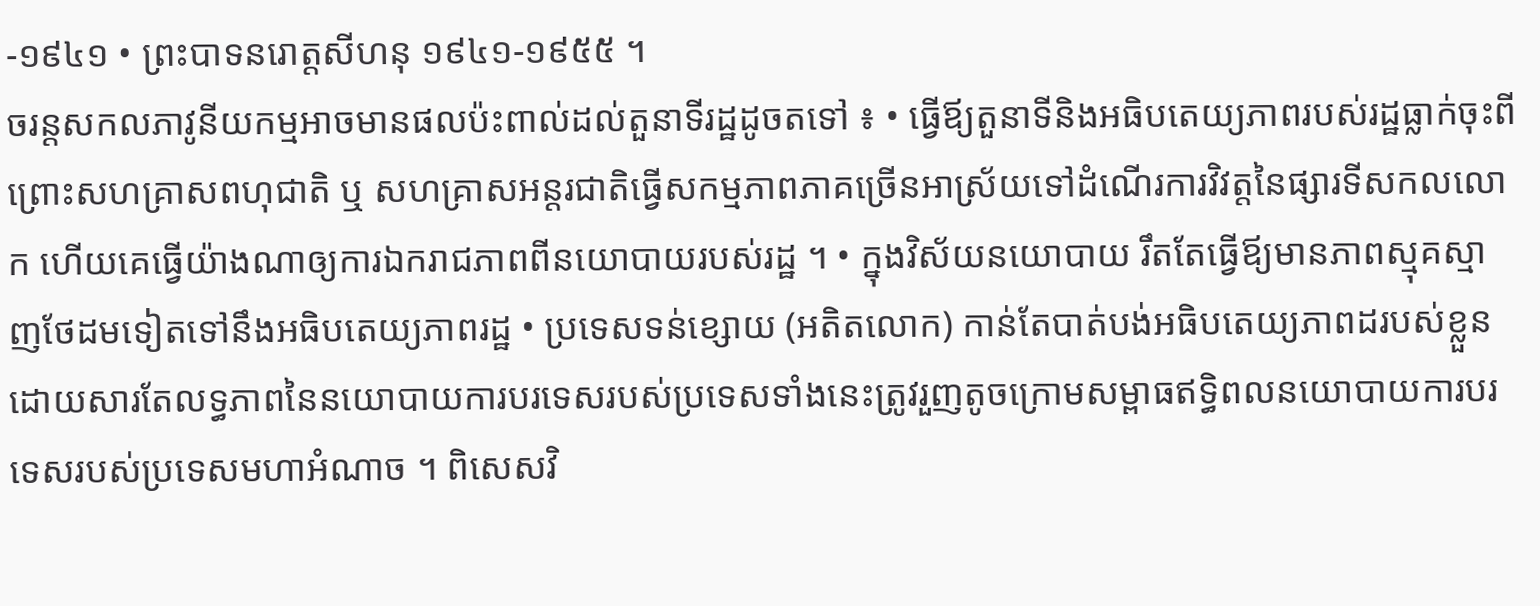-១៩៤១ • ព្រះបាទនរោត្តសីហនុ ១៩៤១-១៩៥៥ ។
ចរន្ដសកលភាវូនីយកម្មអាចមានផលប៉ះពាល់ដល់តួនាទីរដ្ឋដូចតទៅ ៖ • ធ្វើឪ្យតួនាទីនិងអធិបតេយ្យភាពរបស់រដ្ឋធ្លាក់ចុះពីព្រោះសហគ្រាសពហុជាតិ ឬ សហគ្រាសអន្ដរជាតិធ្វើសកម្មភាពភាគច្រើនអាស្រ័យទៅដំណើរការវិវត្តនៃផ្សារទីសកលលោក ហើយគេធ្វើយ៉ាងណាឲ្យការឯករាជភាពពីនយោបាយរបស់រដ្ឋ ។ • ក្នុងវិស័យនយោបាយ រឹតតែធ្វើឪ្យមានភាពស្មុគស្មាញថែដមទៀតទៅនឹងអធិបតេយ្យភាពរដ្ឋ • ប្រទេសទន់ខ្សោយ (អតិតលោក) កាន់តែបាត់បង់អធិបតេយ្យភាពដរបស់ខ្លួន ដោយសារតែលទ្ធភាពនៃនយោបាយការបរទេសរបស់ប្រទេសទាំងនេះត្រូវរួញតូចក្រោមសម្ពាធឥទ្ធិពលនយោបាយការបរទេសរបស់ប្រទេសមហាអំណាច ។ ពិសេសវិ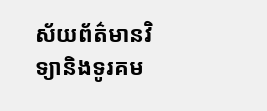ស័យព័ត៌មានវិទ្យានិងទូរគម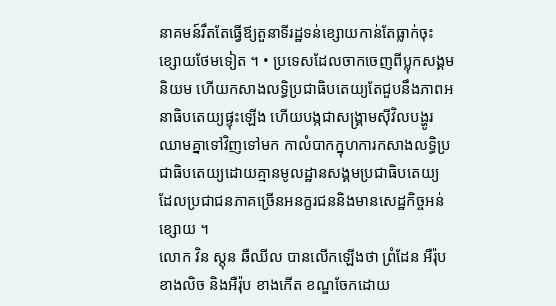នាគមន៍រឹតតែធ្វើឪ្យតួនាទីរដ្ឋទន់ខ្សោយកាន់តែធ្លាក់ចុះខ្សោយថែមទៀត ។ • ប្រទេសដែលចាកចេញពីប្លុកសង្គមនិយម ហើយកសាងលទ្ធិប្រជាធិបតេយ្យតែជួបនឹងភាពអនាធិបតេយ្យផ្ទុះឡើង ហើយបង្កជាសង្រ្គាមស៊ីវិលបង្ហូរឈាមគ្នាទៅវិញទៅមក កាលំបាកក្នុហការកសាងលទ្ធិប្រជាធិបតេយ្យដោយគ្មានមូលដ្ឋានសង្គមប្រជាធិបតេយ្យ ដែលប្រជាជនភាគច្រើនអនក្ខរជននិងមានសេដ្ឋកិច្ចអន់ខ្សោយ ។
លោក វិន ស្ដុន ឆឺឈីល បានលើកឡើងថា ព្រំដែន អឺរ៉ុបខាងលិច និងអឺរ៉ុប ខាងកើត ខណ្ឌចែកដោយ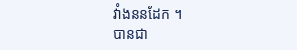វាំងននដែក ។
បានជា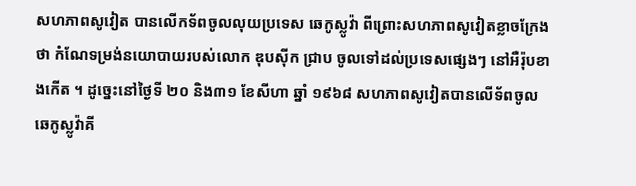សហភាពសូវៀត បានលើកទ័ពចូលលុយប្រទេស ឆេកូស្លូវ៉ា ពីព្រោះសហភាពសូវៀតខ្លាចក្រែងថា កំណែទម្រង់នយោបាយរបស់លោក ឌុបស៊ីក ជ្រាប ចូលទៅដល់ប្រទេសផ្សេងៗ នៅអឺរ៉ុបខាងកើត ។ ដូច្នេះនៅថ្ងៃទី ២០ និង៣១ ខែសីហា ឆ្នាំ ១៩៦៨ សហភាពសូវៀតបានលើទ័ពចូល ឆេកូស្លូវ៉ាគី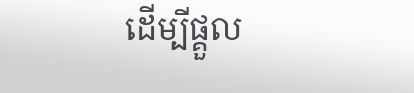ដើម្បីផ្គួល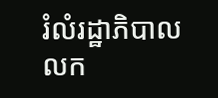រំលំរដ្ឋាភិបាល លក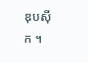ឌុបស៊ីក ។